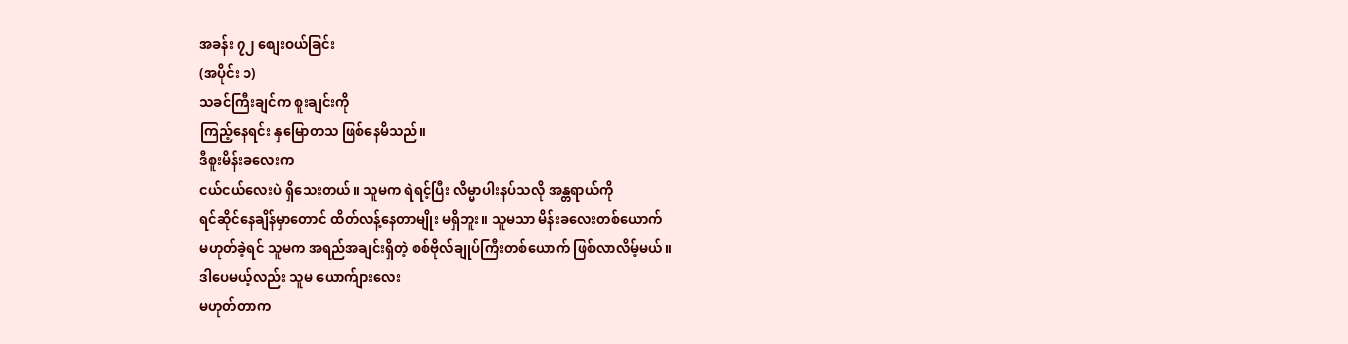အခန်း ၇၂ စျေးဝယ်ခြင်း
(အပိုင်း ၁)
သခင်ကြီးချင်က စူးချင်းကို
ကြည့်နေရင်း နှမြောတသ ဖြစ်နေမိသည်။
ဒီစူးမိန်းခလေးက
ငယ်ငယ်လေးပဲ ရှိသေးတယ်။ သူမက ရဲရင့်ပြီး လိမ္မာပါးနပ်သလို အန္တရာယ်ကို
ရင်ဆိုင်နေချိန်မှာတောင် ထိတ်လန့်နေတာမျိုး မရှိဘူး။ သူမသာ မိန်းခလေးတစ်ယောက်
မဟုတ်ခဲ့ရင် သူမက အရည်အချင်းရှိတဲ့ စစ်ဗိုလ်ချုပ်ကြီးတစ်ယောက် ဖြစ်လာလိမ့်မယ်။
ဒါပေမယ့်လည်း သူမ ယောက်ျားလေး
မဟုတ်တာက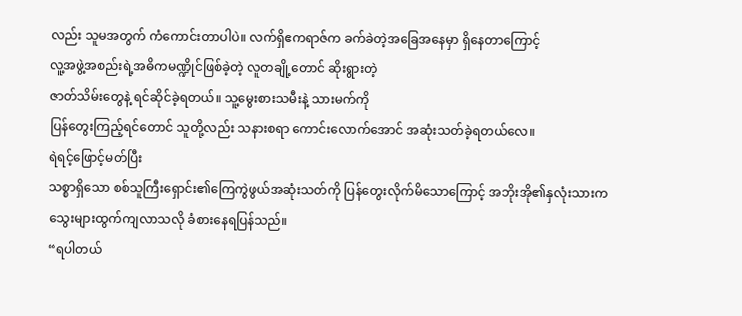လည်း သူမအတွက် ကံကောင်းတာပါပဲ။ လက်ရှိဧကရာဇ်က ခက်ခဲတဲ့အခြေအနေမှာ ရှိနေတာကြောင့်
လူ့အဖွဲ့အစည်းရဲ့အဓိကမဏ္ဍိုင်ဖြစ်ခဲ့တဲ့ လူတချို့တောင် ဆိုးရွားတဲ့
ဇာတ်သိမ်းတွေနဲ့ ရင်ဆိုင်ခဲ့ရတယ်။ သူ့မွေးစားသမီးနဲ့ သားမက်ကို
ပြန်တွေးကြည့်ရင်တောင် သူတို့လည်း သနားစရာ ကောင်းလောက်အောင် အဆုံးသတ်ခဲ့ရတယ်လေ။
ရဲရင့်ဖြောင့်မတ်ပြီး
သစ္စာရှိသော စစ်သူကြီးရှောင်း၏ကြေကွဲဖွယ်အဆုံးသတ်ကို ပြန်တွေးလိုက်မိသောကြောင့် အဘိုးအို၏နှလုံးသားက
သွေးများထွက်ကျလာသလို ခံစားနေရပြန်သည်။
“ရပါတယ်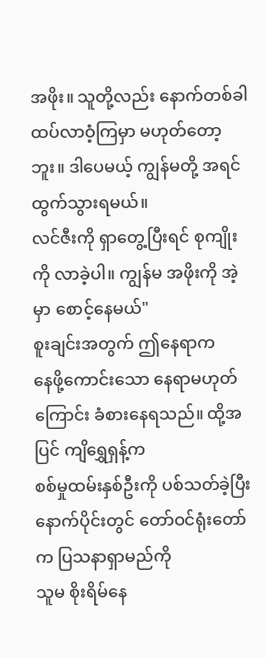အဖိုး။ သူတို့လည်း နောက်တစ်ခါ ထပ်လာဝံ့ကြမှာ မဟုတ်တော့ဘူး။ ဒါပေမယ့် ကျွန်မတို့ အရင်ထွက်သွားရမယ်။
လင်ဇီးကို ရှာတွေ့ပြီးရင် စုကျိုးကို လာခဲ့ပါ။ ကျွန်မ အဖိုးကို အဲ့မှာ စောင့်နေမယ်"
စူးချင်းအတွက် ဤနေရာက
နေဖို့ကောင်းသော နေရာမဟုတ်ကြောင်း ခံစားနေရသည်။ ထို့အပြင် ကျိရွှေရှန့်က
စစ်မှုထမ်းနှစ်ဦးကို ပစ်သတ်ခဲ့ပြီး နောက်ပိုင်းတွင် တော်ဝင်ရုံးတော်က ပြသနာရှာမည်ကို
သူမ စိုးရိမ်နေ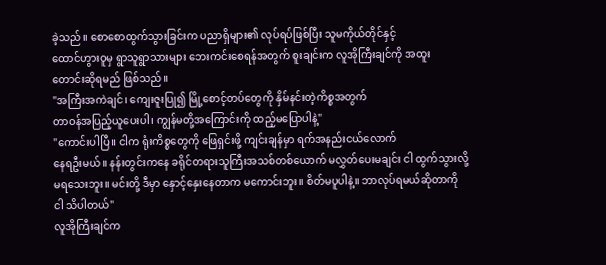ခဲ့သည်။ စောစောထွက်သွားခြင်းက ပညာရှိများ၏ လုပ်ရပ်ဖြစ်ပြီး သူမကိုယ်တိုင်နှင့်
ထောင်ဟွားဝူမှ ရွာသူရွာသားများ ဘေးကင်းစေရန်အတွက် စူးချင်းက လူအိုကြီးချင်ကို အထူး
တောင်းဆိုရမည် ဖြစ်သည်။
"အကြီးအကဲချင်၊ ကျေးဇူးပြု၍ မြို့စောင့်တပ်တွေကို နှိမ်နင်းတဲ့ကိစ္စအတွက်
တာဝန်အပြည့်ယူပေးပါ၊ ကျွန်မတို့အကြောင်းကို ထည့်မပြောပါနဲ့"
"ကောင်းပါပြီ။ ငါက ရုံးကိစ္စတွေကို ဖြေရှင်းဖို့ ကျင်းချန်မှာ ရက်အနည်းငယ်လောက်
နေရဦးမယ်။ နန်းတွင်းကနေ ခရိုင်တရားသူကြီးအသစ်တစ်ယောက် မလွှတ်ပေးမချင်း ငါ ထွက်သွားလို့
မရသေးဘူး။ မင်းတို့ ဒီမှာ နှောင့်နှေးနေတာက မကောင်းဘူး။ စိတ်မပူပါနဲ့။ ဘာလုပ်ရမယ်ဆိုတာကို
ငါ သိပါတယ်"
လူအိုကြီးချင်က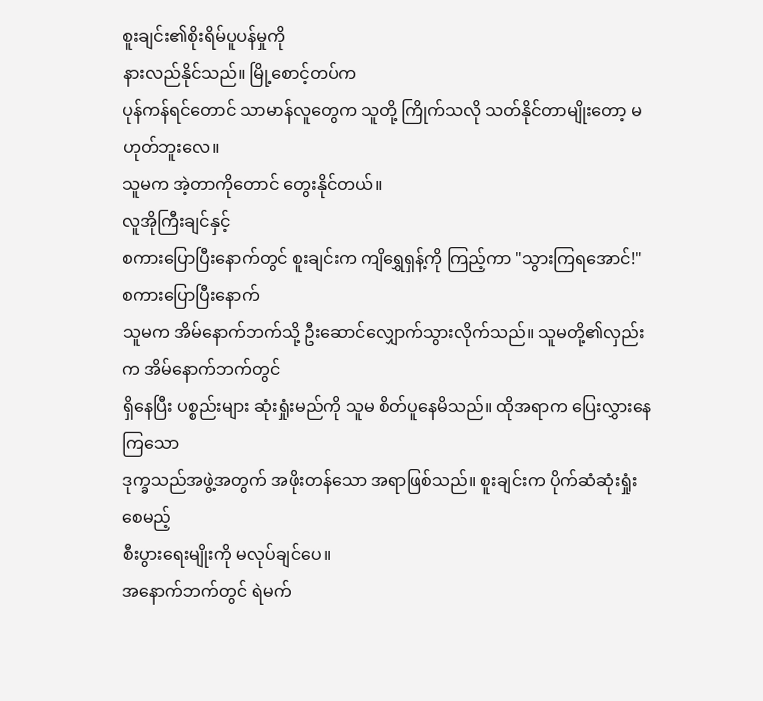စူးချင်း၏စိုးရိမ်ပူပန်မှုကို
နားလည်နိုင်သည်။ မြို့စောင့်တပ်က
ပုန်ကန်ရင်တောင် သာမာန်လူတွေက သူတို့ ကြိုက်သလို သတ်နိုင်တာမျိုးတော့ မဟုတ်ဘူးလေ။
သူမက အဲ့တာကိုတောင် တွေးနိုင်တယ်။
လူအိုကြီးချင်နှင့်
စကားပြောပြီးနောက်တွင် စူးချင်းက ကျိရွှေရှန့်ကို ကြည့်ကာ "သွားကြရအောင်!"
စကားပြောပြီးနောက်
သူမက အိမ်နောက်ဘက်သို့ ဦးဆောင်လျှောက်သွားလိုက်သည်။ သူမတို့၏လှည်းက အိမ်နောက်ဘက်တွင်
ရှိနေပြီး ပစ္စည်းများ ဆုံးရှုံးမည်ကို သူမ စိတ်ပူနေမိသည်။ ထိုအရာက ပြေးလွှားနေကြသော
ဒုက္ခသည်အဖွဲ့အတွက် အဖိုးတန်သော အရာဖြစ်သည်။ စူးချင်းက ပိုက်ဆံဆုံးရှုံးစေမည့်
စီးပွားရေးမျိုးကို မလုပ်ချင်ပေ။
အနောက်ဘက်တွင် ရဲမက်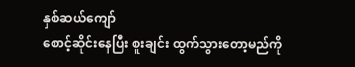နှစ်ဆယ်ကျော်
စောင့်ဆိုင်းနေပြီး စူးချင်း ထွက်သွားတော့မည်ကို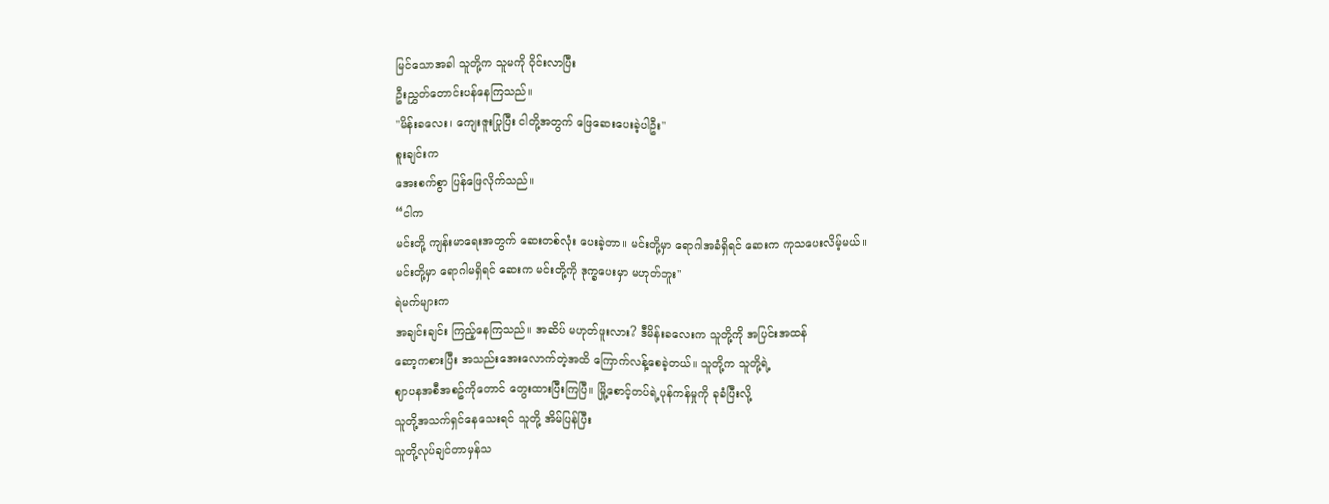မြင်သောအခါ သူတို့က သူမကို ဝိုင်းလာပြီး
ဦးညွှတ်တောင်းပန်နေကြသည်။
"မိန်းခလေး၊ ကျေးဇူးပြုပြီး ငါတို့အတွက် ဖြေဆေးပေးခဲ့ပါဦး"
စူးချင်းက
အေးစက်စွာ ပြန်ဖြေလိုက်သည်။
“ငါက
မင်းတို့ ကျန်းမာရေးအတွက် ဆေးတစ်လုံး ပေးခဲ့တာ။ မင်းတို့မှာ ရောဂါအခံရှိရင် ဆေးက ကုသပေးလိမ့်မယ်။
မင်းတို့မှာ ရောဂါမရှိရင် ဆေးက မင်းတို့ကို ဒုက္ခပေးမှာ မဟုတ်ဘူး"
ရဲမက်များက
အချင်းချင်း ကြည့်နေကြသည်။ အဆိပ် မဟုတ်ဖူးလား? ဒီမိန်းခလေးက သူတို့ကို အပြင်းအထန်
ဆော့ကစားပြီး အသည်းအေးလောက်တဲ့အထိ ကြောက်လန့်စေခဲ့တယ်။ သူတို့က သူတို့ရဲ့
ဈာပနအစီအစဥ်ကိုတောင် တွေးထားပြီးကြပြီ။ မြို့စောင့်တပ်ရဲ့ပုန်ကန်မှုကို ခုခံပြီးလို့
သူတို့အသက်ရှင်နေသေးရင် သူတို့ အိမ်ပြန်ပြီး
သူတို့လုပ်ချင်တာမှန်သ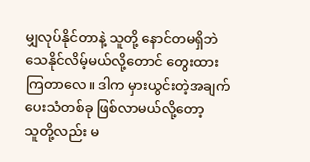မျှလုပ်နိုင်တာနဲ့ သူတို့ နောင်တမရှိဘဲ
သေနိုင်လိမ့်မယ်လို့တောင် တွေးထားကြတာလေ။ ဒါက မှားယွင်းတဲ့အချက်ပေးသံတစ်ခု ဖြစ်လာမယ်လို့တော့
သူတို့လည်း မ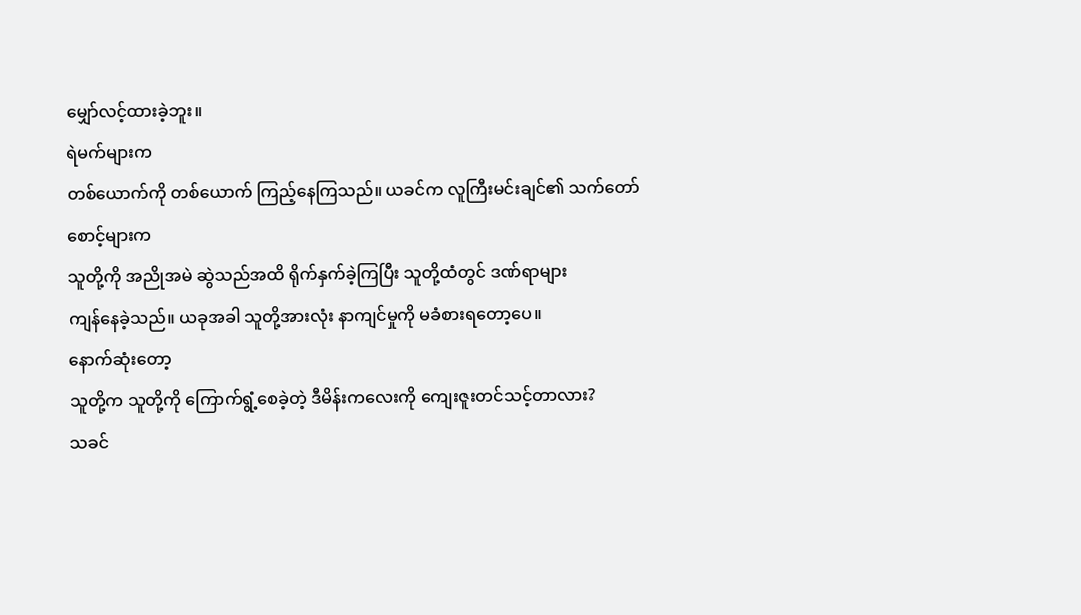မျှော်လင့်ထားခဲ့ဘူး။
ရဲမက်များက
တစ်ယောက်ကို တစ်ယောက် ကြည့်နေကြသည်။ ယခင်က လူကြီးမင်းချင်၏ သက်တော်စောင့်များက
သူတို့ကို အညိုအမဲ ဆွဲသည်အထိ ရိုက်နှက်ခဲ့ကြပြီး သူတို့ထံတွင် ဒဏ်ရာများ
ကျန်နေခဲ့သည်။ ယခုအခါ သူတို့အားလုံး နာကျင်မှုကို မခံစားရတော့ပေ။
နောက်ဆုံးတော့
သူတို့က သူတို့ကို ကြောက်ရွံ့စေခဲ့တဲ့ ဒီမိန်းကလေးကို ကျေးဇူးတင်သင့်တာလား?
သခင်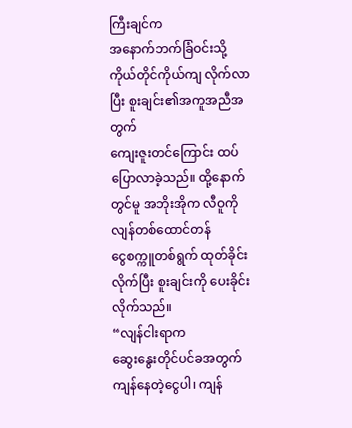ကြီးချင်က
အနောက်ဘက်ခြံဝင်းသို့ ကိုယ်တိုင်ကိုယ်ကျ လိုက်လာပြီး စူးချင်း၏အကူအညီအတွက်
ကျေးဇူးတင်ကြောင်း ထပ်ပြောလာခဲ့သည်။ ထို့နောက်တွင်မူ အဘိုးအိုက လီဝူကို လျန်တစ်ထောင်တန်
ငွေစက္ကူတစ်ရွက် ထုတ်ခိုင်းလိုက်ပြီး စူးချင်းကို ပေးခိုင်းလိုက်သည်။
“လျန်ငါးရာက
ဆွေးနွေးတိုင်ပင်ခအတွက် ကျန်နေတဲ့ငွေပါ၊ ကျန်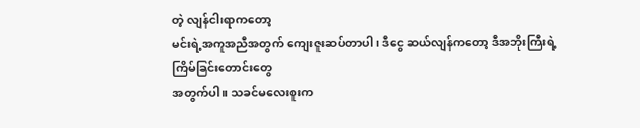တဲ့ လျန်ငါးရာကတော့
မင်းရဲ့အကူအညီအတွက် ကျေးဇူးဆပ်တာပါ၊ ဒီငွေ ဆယ်လျန်ကတော့ ဒီအဘိုးကြီးရဲ့ ကြိမ်ခြင်းတောင်းတွေ
အတွက်ပါ။ သခင်မလေးစူးက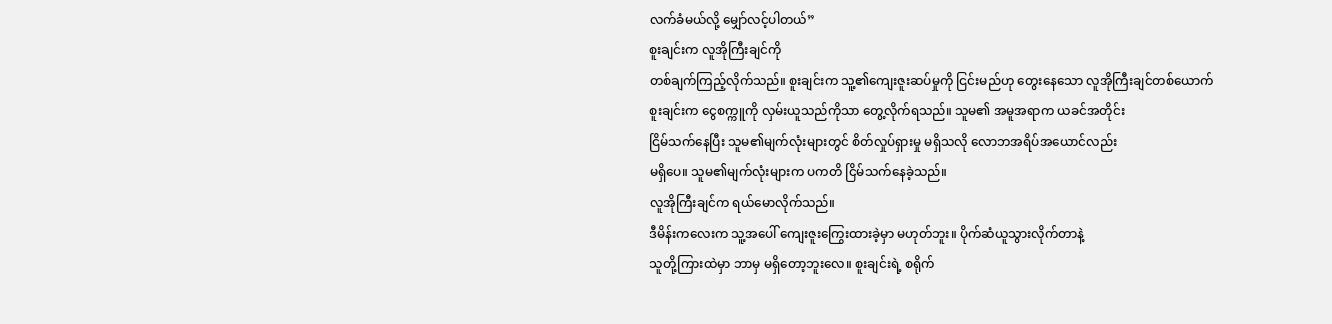လက်ခံမယ်လို့ မျှော်လင့်ပါတယ်”
စူးချင်းက လူအိုကြီးချင်ကို
တစ်ချက်ကြည့်လိုက်သည်။ စူးချင်းက သူ့၏ကျေးဇူးဆပ်မှုကို ငြင်းမည်ဟု တွေးနေသော လူအိုကြီးချင်တစ်ယောက်
စူးချင်းက ငွေစက္ကူကို လှမ်းယူသည်ကိုသာ တွေ့လိုက်ရသည်။ သူမ၏ အမူအရာက ယခင်အတိုင်း
ငြိမ်သက်နေပြီး သူမ၏မျက်လုံးများတွင် စိတ်လှုပ်ရှားမှု မရှိသလို လောဘအရိပ်အယောင်လည်း
မရှိပေ။ သူမ၏မျက်လုံးများက ပကတိ ငြိမ်သက်နေခဲ့သည်။
လူအိုကြီးချင်က ရယ်မောလိုက်သည်။
ဒီမိန်းကလေးက သူ့အပေါ် ကျေးဇူးကြွေးထားခဲ့မှာ မဟုတ်ဘူး။ ပိုက်ဆံယူသွားလိုက်တာနဲ့
သူတို့ကြားထဲမှာ ဘာမှ မရှိတော့ဘူးလေ။ စူးချင်းရဲ့ စရိုက်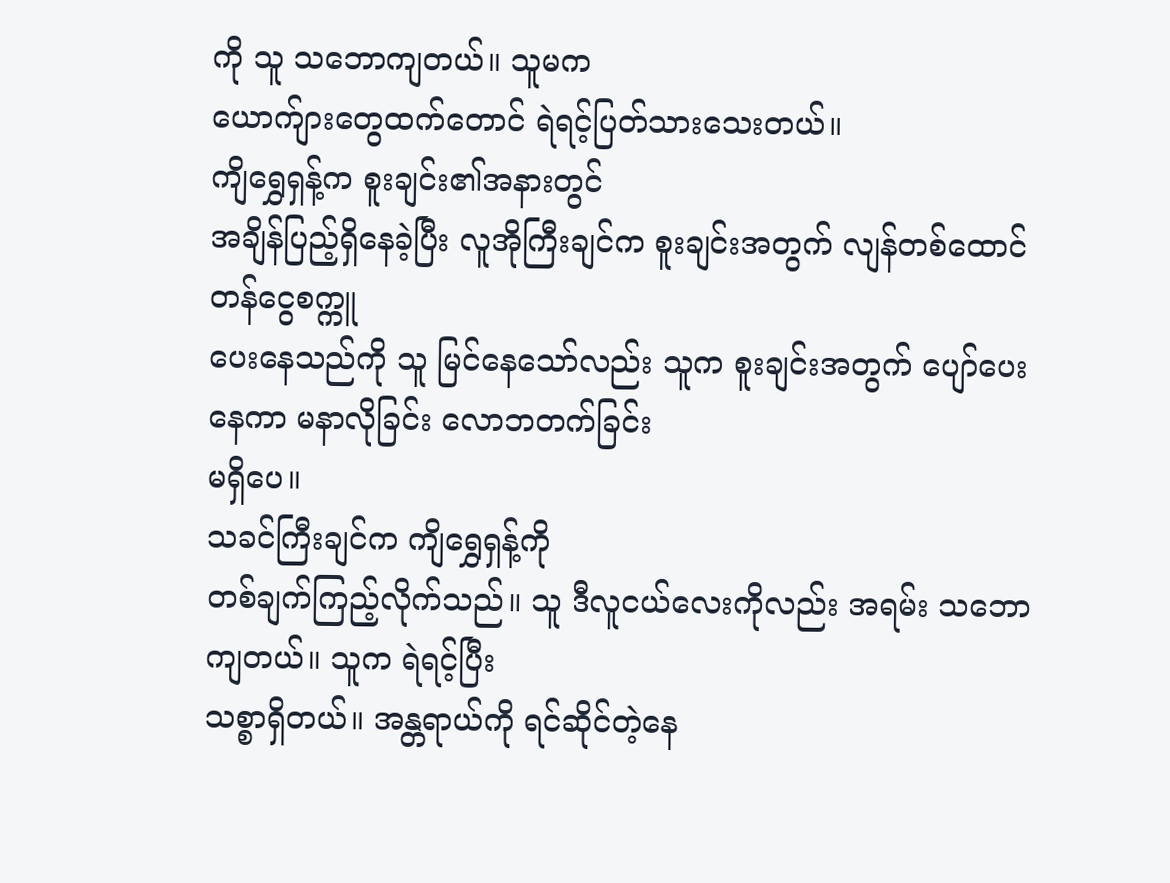ကို သူ သဘောကျတယ်။ သူမက
ယောက်ျားတွေထက်တောင် ရဲရင့်ပြတ်သားသေးတယ်။
ကျိရွှေရှန့်က စူးချင်း၏အနားတွင်
အချိန်ပြည့်ရှိနေခဲ့ပြီး လူအိုကြီးချင်က စူးချင်းအတွက် လျန်တစ်ထောင်တန်ငွေစက္ကူ
ပေးနေသည်ကို သူ မြင်နေသော်လည်း သူက စူးချင်းအတွက် ပျော်ပေးနေကာ မနာလိုခြင်း လောဘတက်ခြင်း
မရှိပေ။
သခင်ကြီးချင်က ကျိရွှေရှန့်ကို
တစ်ချက်ကြည့်လိုက်သည်။ သူ ဒီလူငယ်လေးကိုလည်း အရမ်း သဘောကျတယ်။ သူက ရဲရင့်ပြီး
သစ္စာရှိတယ်။ အန္တရာယ်ကို ရင်ဆိုင်တဲ့နေ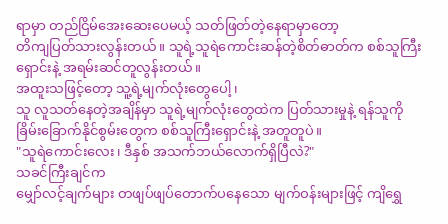ရာမှာ တည်ငြိမ်အေးဆေးပေမယ့် သတ်ဖြတ်တဲ့နေရာမှာတော့
တိကျပြတ်သားလွန်းတယ်။ သူရဲ့သူရဲကောင်းဆန်တဲ့စိတ်ဓာတ်က စစ်သူကြီးရှောင်းနဲ့ အရမ်းဆင်တူလွန်းတယ်။
အထူးသဖြင့်တော့ သူ့ရဲ့မျက်လုံးတွေပေါ့၊
သူ လူသတ်နေတဲ့အချိန်မှာ သူရဲ့မျက်လုံးတွေထဲက ပြတ်သားမှုနဲ့ ရန်သူကို
ခြိမ်းခြောက်နိုင်စွမ်းတွေက စစ်သူကြီးရှောင်းနဲ့ အတူတူပဲ။
"သူရဲကောင်းလေး၊ ဒီနှစ် အသက်ဘယ်လောက်ရှိပြီလဲ?"
သခင်ကြီးချင်က
မျှော်လင့်ချက်များ တဖျပ်ဖျပ်တောက်ပနေသော မျက်ဝန်းများဖြင့် ကျိရွှေ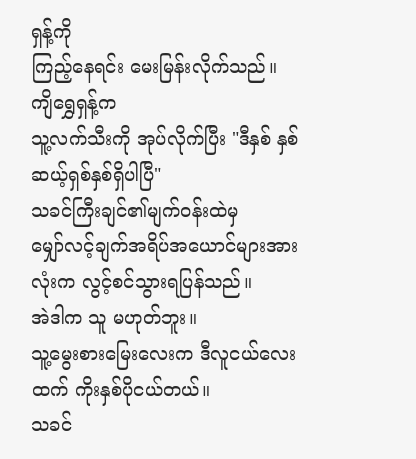ရှန့်ကို
ကြည့်နေရင်း မေးမြန်းလိုက်သည်။
ကျိရွှေရှန့်က
သူ့လက်သီးကို အုပ်လိုက်ပြီး "ဒီနှစ် နှစ်ဆယ့်ရှစ်နှစ်ရှိပါပြီ"
သခင်ကြီးချင်၏မျက်ဝန်းထဲမှ
မျှော်လင့်ချက်အရိပ်အယောင်များအားလုံးက လွင့်စင်သွားရပြန်သည်။
အဲဒါက သူ မဟုတ်ဘူး။
သူ့မွေးစားမြေးလေးက ဒီလူငယ်လေးထက် ကိုးနှစ်ပိုငယ်တယ်။
သခင်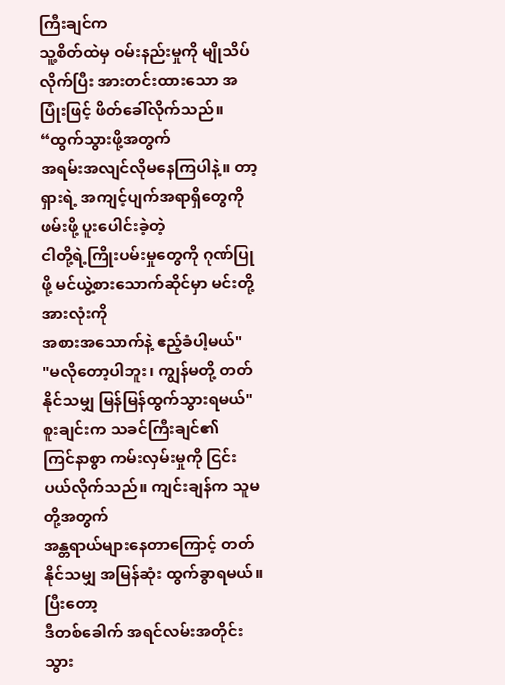ကြီးချင်က
သူ့စိတ်ထဲမှ ဝမ်းနည်းမှုကို မျိုသိပ်လိုက်ပြီး အားတင်းထားသော အပြုံးဖြင့် ဖိတ်ခေါ်လိုက်သည်။
“ထွက်သွားဖို့အတွက်
အရမ်းအလျင်လိုမနေကြပါနဲ့။ တာ့ရှားရဲ့ အကျင့်ပျက်အရာရှိတွေကို ဖမ်းဖို့ ပူးပေါင်းခဲ့တဲ့
ငါတို့ရဲ့ကြိုးပမ်းမှုတွေကို ဂုဏ်ပြုဖို့ မင်ယွဲ့စားသောက်ဆိုင်မှာ မင်းတို့အားလုံးကို
အစားအသောက်နဲ့ ဧည့်ခံပါ့မယ်"
"မလိုတော့ပါဘူး၊ ကျွန်မတို့ တတ်နိုင်သမျှ မြန်မြန်ထွက်သွားရမယ်"
စူးချင်းက သခင်ကြီးချင်၏
ကြင်နာစွာ ကမ်းလှမ်းမှုကို ငြင်းပယ်လိုက်သည်။ ကျင်းချန်က သူမတို့အတွက်
အန္တရာယ်များနေတာကြောင့် တတ်နိုင်သမျှ အမြန်ဆုံး ထွက်ခွာရမယ်။
ပြီးတော့
ဒီတစ်ခေါက် အရင်လမ်းအတိုင်း သွား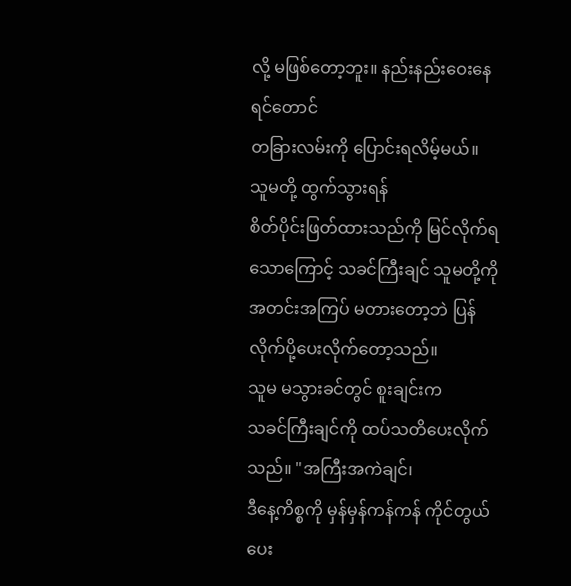လို့ မဖြစ်တော့ဘူး။ နည်းနည်းဝေးနေရင်တောင်
တခြားလမ်းကို ပြောင်းရလိမ့်မယ်။
သူမတို့ ထွက်သွားရန်
စိတ်ပိုင်းဖြတ်ထားသည်ကို မြင်လိုက်ရသောကြောင့် သခင်ကြီးချင် သူမတို့ကို အတင်းအကြပ် မတားတော့ဘဲ ပြန်လိုက်ပို့ပေးလိုက်တော့သည်။
သူမ မသွားခင်တွင် စူးချင်းက
သခင်ကြီးချင်ကို ထပ်သတိပေးလိုက်သည်။ "အကြီးအကဲချင်၊
ဒီနေ့ကိစ္စကို မှန်မှန်ကန်ကန် ကိုင်တွယ်ပေး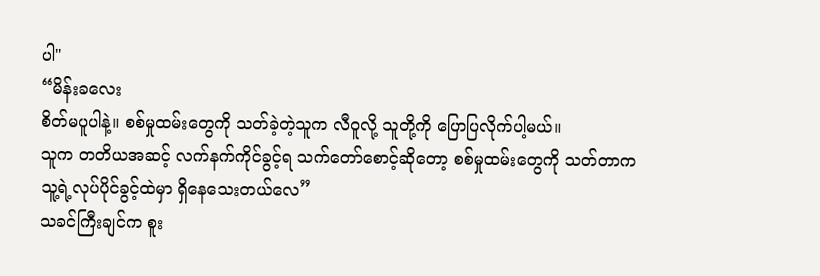ပါ"
“မိန်းခလေး
စိတ်မပူပါနဲ့။ စစ်မှုထမ်းတွေကို သတ်ခဲ့တဲ့သူက လီဝူလို့ သူတို့ကို ပြောပြလိုက်ပါ့မယ်။
သူက တတိယအဆင့် လက်နက်ကိုင်ခွင့်ရ သက်တော်စောင့်ဆိုတော့ စစ်မှုထမ်းတွေကို သတ်တာက
သူ့ရဲ့လုပ်ပိုင်ခွင့်ထဲမှာ ရှိနေသေးတယ်လေ”
သခင်ကြီးချင်က စူး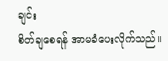ချင်း
စိတ်ချစေရန် အာမခံပေးလိုက်သည်။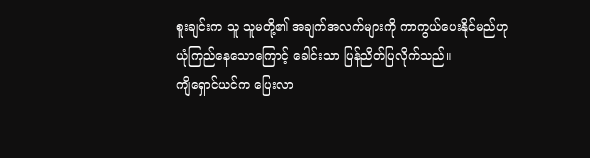စူးချင်းက သူ သူမတို့၏ အချက်အလက်များကို ကာကွယ်ပေးနိုင်မည်ဟု
ယုံကြည်နေသောကြောင့် ခေါင်းသာ ပြန်ညိတ်ပြလိုက်သည်။
ကျိရှောင်ယင်က ပြေးလာ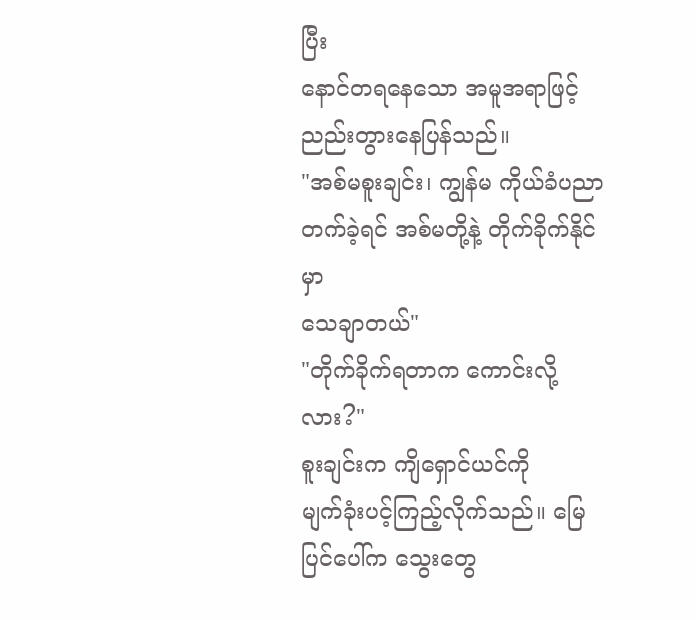ပြီး
နောင်တရနေသော အမူအရာဖြင့် ညည်းတွားနေပြန်သည်။
"အစ်မစူးချင်း၊ ကျွန်မ ကိုယ်ခံပညာ တက်ခဲ့ရင် အစ်မတို့နဲ့ တိုက်ခိုက်နိုင်မှာ
သေချာတယ်"
"တိုက်ခိုက်ရတာက ကောင်းလို့လား?"
စူးချင်းက ကျိရှောင်ယင်ကို
မျက်ခုံးပင့်ကြည့်လိုက်သည်။ မြေပြင်ပေါ်က သွေးတွေ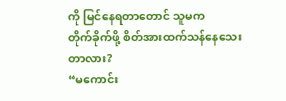ကို မြင်နေရတာတောင် သူမက
တိုက်ခိုက်ဖို့ စိတ်အားထက်သန်နေသေးတာလား?
“မကောင်း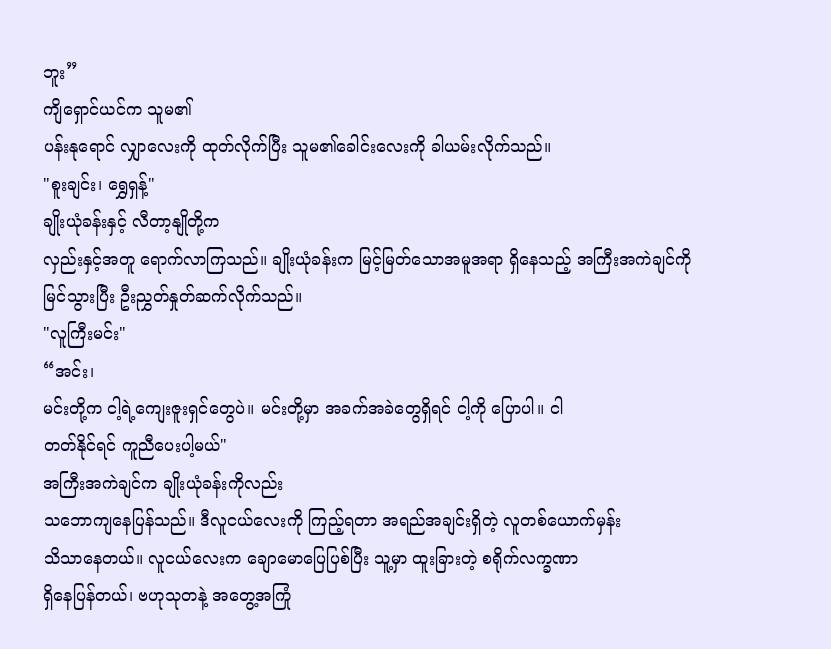ဘူး”
ကျိရှောင်ယင်က သူမ၏
ပန်းနုရောင် လျှာလေးကို ထုတ်လိုက်ပြီး သူမ၏ခေါင်းလေးကို ခါယမ်းလိုက်သည်။
"စူးချင်း၊ ရွှေရှန့်"
ချိုးယုံခန်းနှင့် လီတာ့နျိုတို့က
လှည်းနှင့်အတူ ရောက်လာကြသည်။ ချိုးယုံခန်းက မြင့်မြတ်သောအမူအရာ ရှိနေသည့် အကြီးအကဲချင်ကို
မြင်သွားပြီး ဦးညွှတ်နှုတ်ဆက်လိုက်သည်။
"လူကြီးမင်း"
“အင်း၊
မင်းတို့က ငါ့ရဲ့ကျေးဇူးရှင်တွေပဲ။ မင်းတို့မှာ အခက်အခဲတွေရှိရင် ငါ့ကို ပြောပါ။ ငါ
တတ်နိုင်ရင် ကူညီပေးပါ့မယ်"
အကြီးအကဲချင်က ချိုးယုံခန်းကိုလည်း
သဘောကျနေပြန်သည်။ ဒီလူငယ်လေးကို ကြည့်ရတာ အရည်အချင်းရှိတဲ့ လူတစ်ယောက်မှန်း
သိသာနေတယ်။ လူငယ်လေးက ချောမောပြေပြစ်ပြီး သူ့မှာ ထူးခြားတဲ့ စရိုက်လက္ခဏာ
ရှိနေပြန်တယ်၊ ဗဟုသုတနဲ့ အတွေ့အကြုံ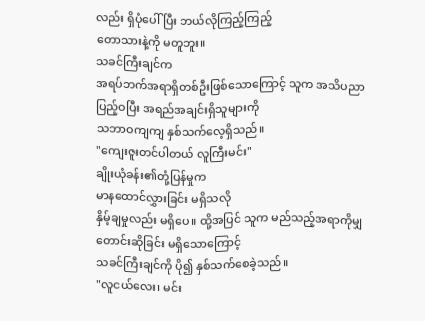လည်း ရှိပုံပေါ်ပြီး ဘယ်လိုကြည့်ကြည့်
တောသားနဲ့ကို မတူဘူး။
သခင်ကြီးချင်က
အရပ်ဘက်အရာရှိတစ်ဦးဖြစ်သောကြောင့် သူက အသိပညာ ပြည့်ဝပြီး အရည်အချင်းရှိသူများကို
သဘာဝကျကျ နှစ်သက်လေ့ရှိသည်။
"ကျေးဇူးတင်ပါတယ် လူကြီးမင်း"
ချိုးယုံခန်း၏တုံ့ပြန်မှုက
မာနထောင်လွှားခြင်း မရှိသလို
နှိမ့်ချမှုလည်း မရှိပေ။ ထို့အပြင် သူက မည်သည့်အရာကိုမျှ တောင်းဆိုခြင်း မရှိသောကြောင့်
သခင်ကြီးချင်ကို ပို၍ နှစ်သက်စေခဲ့သည်။
"လူငယ်လေး၊ မင်း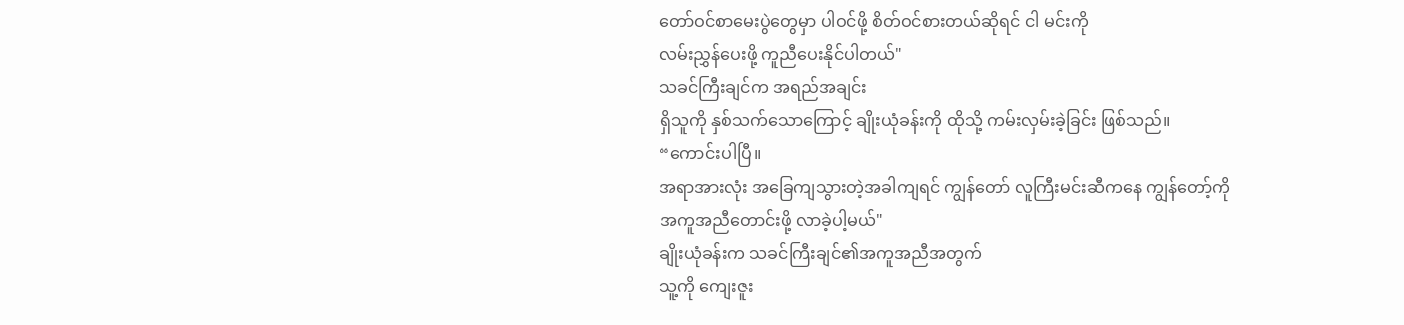တော်ဝင်စာမေးပွဲတွေမှာ ပါဝင်ဖို့ စိတ်ဝင်စားတယ်ဆိုရင် ငါ မင်းကို
လမ်းညွှန်ပေးဖို့ ကူညီပေးနိုင်ပါတယ်"
သခင်ကြီးချင်က အရည်အချင်း
ရှိသူကို နှစ်သက်သောကြောင့် ချိုးယုံခန်းကို ထိုသို့ ကမ်းလှမ်းခဲ့ခြင်း ဖြစ်သည်။
“ကောင်းပါပြီ။
အရာအားလုံး အခြေကျသွားတဲ့အခါကျရင် ကျွန်တော် လူကြီးမင်းဆီကနေ ကျွန်တော့်ကို
အကူအညီတောင်းဖို့ လာခဲ့ပါ့မယ်"
ချိုးယုံခန်းက သခင်ကြီးချင်၏အကူအညီအတွက်
သူ့ကို ကျေးဇူး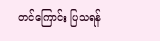တင်ကြောင်း ပြသရန်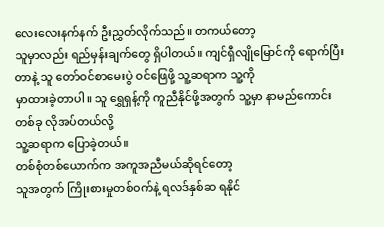လေးလေးနက်နက် ဦးညွှတ်လိုက်သည်။ တကယ်တော့
သူမှာလည်း ရည်မှန်းချက်တွေ ရှိပါတယ်။ ကျင်ရှီလျိုမြောင်ကို ရောက်ပြီးတာနဲ့ သူ တော်ဝင်စာမေးပွဲ ဝင်ဖြေဖို့ သူ့ဆရာက သူ့ကို
မှာထားခဲ့တာပါ။ သူ ရွှေရှန့်ကို ကူညီနိုင်ဖို့အတွက် သူ့မှာ နာမည်ကောင်းတစ်ခု လိုအပ်တယ်လို့
သူ့ဆရာက ပြောခဲ့တယ်။
တစ်စုံတစ်ယောက်က အကူအညီမယ်ဆိုရင်တော့
သူအတွက် ကြိုးစားမှုတစ်ဝက်နဲ့ ရလဒ်နှစ်ဆ ရနိုင်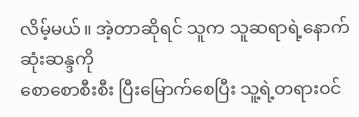လိမ့်မယ်။ အဲ့တာဆိုရင် သူက သူဆရာရဲ့နောက်ဆုံးဆန္ဒကို
စောစောစီးစီး ပြီးမြောက်စေပြီး သူ့ရဲ့တရားဝင်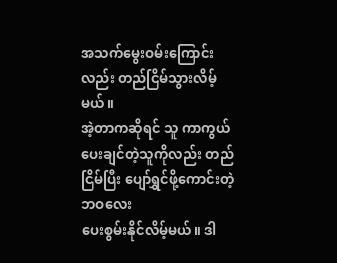အသက်မွေးဝမ်းကြောင်းလည်း တည်ငြိမ်သွားလိမ့်မယ်။
အဲ့တာကဆိုရင် သူ ကာကွယ်ပေးချင်တဲ့သူကိုလည်း တည်ငြိမ်ပြီး ပျော်ရွှင်ဖို့ကောင်းတဲ့ ဘဝလေး
ပေးစွမ်းနိုင်လိမ့်မယ်။ ဒါ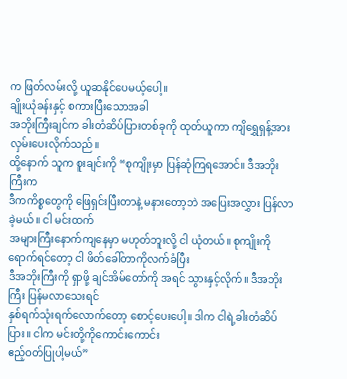က ဖြတ်လမ်းလို့ ယူဆနိုင်ပေမယ့်ပေါ့။
ချိုးယုံခန်းနှင့် စကားပြီးသောအခါ
အဘိုးကြီးချင်က ခါးတံဆိပ်ပြားတစ်ခုကို ထုတ်ယူကာ ကျိရွှေရှန့်အား လှမ်းပေးလိုက်သည်။
ထို့နောက် သူက စူးချင်းကို “စုကျိုးမှာ ပြန်ဆုံကြရအောင်။ ဒီအဘိုးကြီးက
ဒီကကိစ္စတွေကို ဖြေရှင်းပြီးတာနဲ့ မနားတော့ဘဲ အပြေးအလွှား ပြန်လာခဲ့မယ်။ ငါ မင်းထက်
အများကြီးနောက်ကျနေမှာ မဟုတ်ဘူးလို့ ငါ ယုံတယ်။ စုကျိုးကို ရောက်ရင်တော့ ငါ ဖိတ်ခေါ်တာကိုလက်ခံပြီး
ဒီအဘိုးကြီးကို ရှာဖို့ ချင်အိမ်တော်ကို အရင် သွားနှင့်လိုက်။ ဒီအဘိုးကြီး ပြန်မလာသေးရင်
နှစ်ရက်သုံးရက်လောက်တော့ စောင့်ပေးပေါ့။ ဒါက ငါရဲ့ခါးတံဆိပ်ပြား။ ငါက မင်းတို့ကိုကောင်းကောင်း
ဧည့်ဝတ်ပြုပါ့မယ်”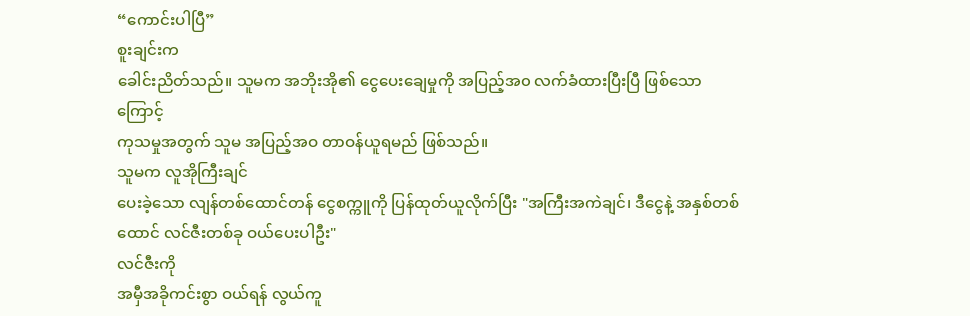“ကောင်းပါပြီ”
စူးချင်းက
ခေါင်းညိတ်သည်။ သူမက အဘိုးအို၏ ငွေပေးချေမှုကို အပြည့်အ၀ လက်ခံထားပြီးပြီ ဖြစ်သောကြောင့်
ကုသမှုအတွက် သူမ အပြည့်အဝ တာဝန်ယူရမည် ဖြစ်သည်။
သူမက လူအိုကြီးချင်
ပေးခဲ့သော လျန်တစ်ထောင်တန် ငွေစက္ကူကို ပြန်ထုတ်ယူလိုက်ပြီး "အကြီးအကဲချင်၊ ဒီငွေနဲ့ အနှစ်တစ်ထောင် လင်ဇီးတစ်ခု ဝယ်ပေးပါဦး"
လင်ဇီးကို
အမှီအခိုကင်းစွာ ဝယ်ရန် လွယ်ကူ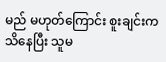မည် မဟုတ်ကြောင်း စူးချင်းက သိနေပြီး သူမ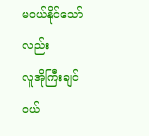မဝယ်နိုင်သော်လည်း
လူအိုကြီးချင် ဝယ်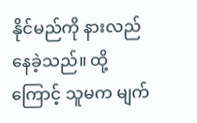နိုင်မည်ကို နားလည်နေခဲ့သည်။ ထို့ကြောင့် သူမက မျက်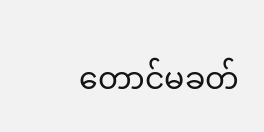တောင်မခတ်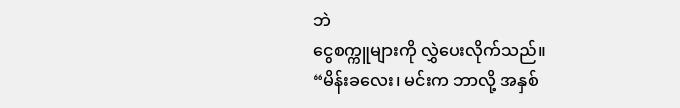ဘဲ
ငွေစက္ကူများကို လွှဲပေးလိုက်သည်။
“မိန်းခလေး၊ မင်းက ဘာလို့ အနှစ်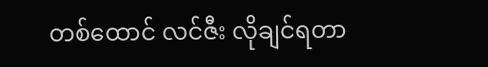တစ်ထောင် လင်ဇီး လိုချင်ရတာ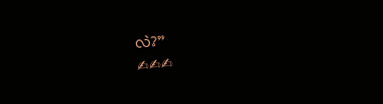လဲ?”
✍✍✍